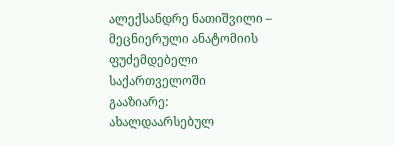ალექსანდრე ნათიშვილი – მეცნიერული ანატომიის ფუძემდებელი საქართველოში
გააზიარე:
ახალდაარსებულ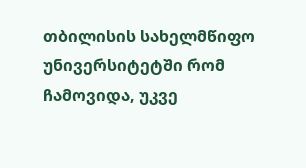თბილისის სახელმწიფო უნივერსიტეტში რომ ჩამოვიდა, უკვე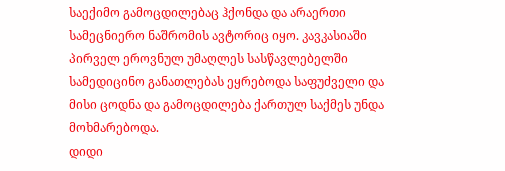საექიმო გამოცდილებაც ჰქონდა და არაერთი სამეცნიერო ნაშრომის ავტორიც იყო. კავკასიაში პირველ ეროვნულ უმაღლეს სასწავლებელში სამედიცინო განათლებას ეყრებოდა საფუძველი და მისი ცოდნა და გამოცდილება ქართულ საქმეს უნდა მოხმარებოდა.
დიდი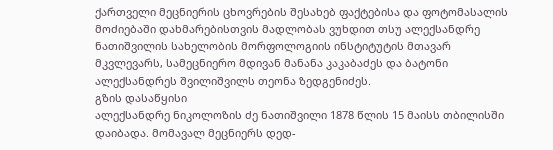ქართველი მეცნიერის ცხოვრების შესახებ ფაქტებისა და ფოტომასალის მოძიებაში დახმარებისთვის მადლობას ვუხდით თსუ ალექსანდრე ნათიშვილის სახელობის მორფოლოგიის ინსტიტუტის მთავარ მკვლევარს, სამეცნიერო მდივან მანანა კაკაბაძეს და ბატონი ალექსანდრეს შვილიშვილს თეონა ზედგენიძეს.
გზის დასაწყისი
ალექსანდრე ნიკოლოზის ძე ნათიშვილი 1878 წლის 15 მაისს თბილისში დაიბადა. მომავალ მეცნიერს დედ-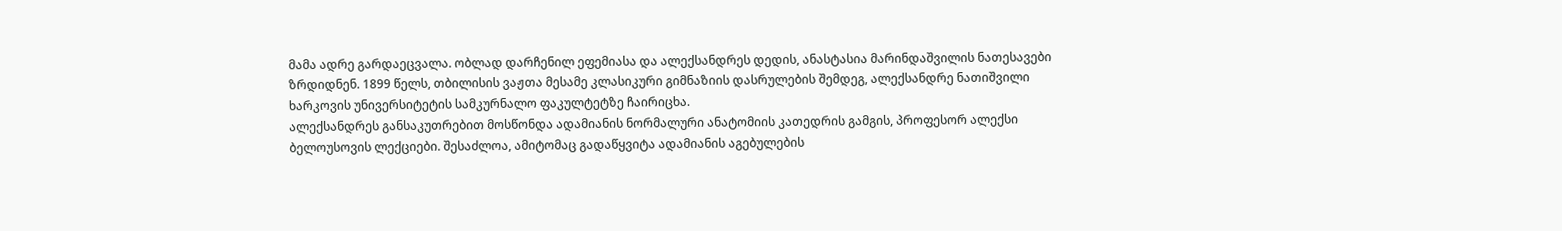მამა ადრე გარდაეცვალა. ობლად დარჩენილ ეფემიასა და ალექსანდრეს დედის, ანასტასია მარინდაშვილის ნათესავები ზრდიდნენ. 1899 წელს, თბილისის ვაჟთა მესამე კლასიკური გიმნაზიის დასრულების შემდეგ, ალექსანდრე ნათიშვილი ხარკოვის უნივერსიტეტის სამკურნალო ფაკულტეტზე ჩაირიცხა.
ალექსანდრეს განსაკუთრებით მოსწონდა ადამიანის ნორმალური ანატომიის კათედრის გამგის, პროფესორ ალექსი ბელოუსოვის ლექციები. შესაძლოა, ამიტომაც გადაწყვიტა ადამიანის აგებულების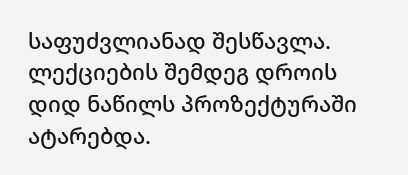საფუძვლიანად შესწავლა. ლექციების შემდეგ დროის დიდ ნაწილს პროზექტურაში ატარებდა.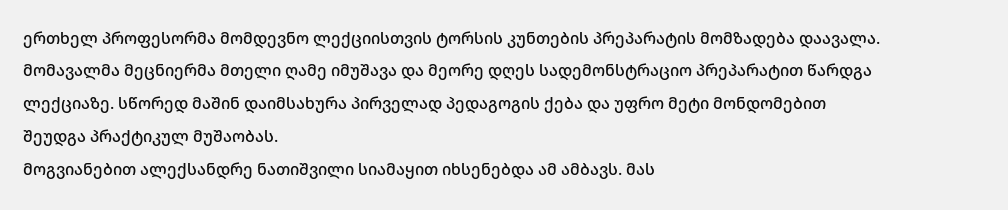ერთხელ პროფესორმა მომდევნო ლექციისთვის ტორსის კუნთების პრეპარატის მომზადება დაავალა. მომავალმა მეცნიერმა მთელი ღამე იმუშავა და მეორე დღეს სადემონსტრაციო პრეპარატით წარდგა ლექციაზე. სწორედ მაშინ დაიმსახურა პირველად პედაგოგის ქება და უფრო მეტი მონდომებით შეუდგა პრაქტიკულ მუშაობას.
მოგვიანებით ალექსანდრე ნათიშვილი სიამაყით იხსენებდა ამ ამბავს. მას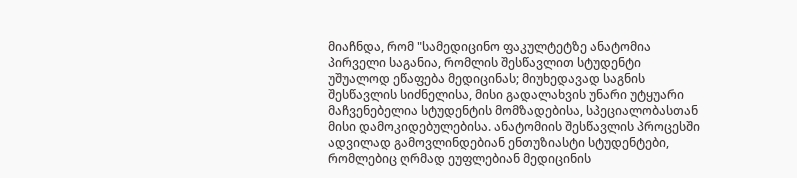მიაჩნდა, რომ "სამედიცინო ფაკულტეტზე ანატომია პირველი საგანია, რომლის შესწავლით სტუდენტი უშუალოდ ეწაფება მედიცინას; მიუხედავად საგნის შესწავლის სიძნელისა, მისი გადალახვის უნარი უტყუარი მაჩვენებელია სტუდენტის მომზადებისა, სპეციალობასთან მისი დამოკიდებულებისა. ანატომიის შესწავლის პროცესში ადვილად გამოვლინდებიან ენთუზიასტი სტუდენტები, რომლებიც ღრმად ეუფლებიან მედიცინის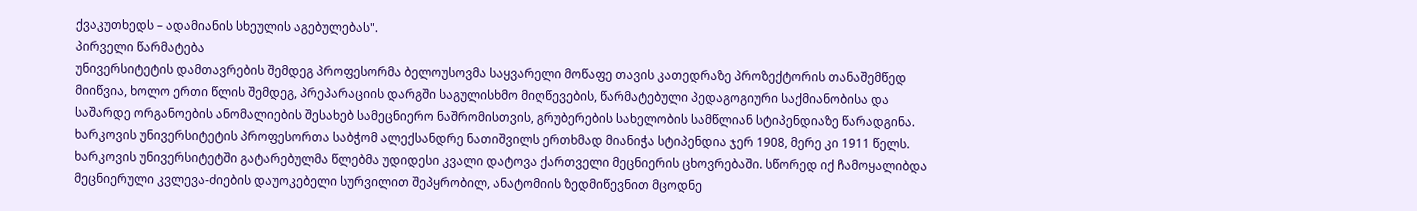ქვაკუთხედს – ადამიანის სხეულის აგებულებას".
პირველი წარმატება
უნივერსიტეტის დამთავრების შემდეგ პროფესორმა ბელოუსოვმა საყვარელი მოწაფე თავის კათედრაზე პროზექტორის თანაშემწედ მიიწვია, ხოლო ერთი წლის შემდეგ, პრეპარაციის დარგში საგულისხმო მიღწევების, წარმატებული პედაგოგიური საქმიანობისა და საშარდე ორგანოების ანომალიების შესახებ სამეცნიერო ნაშრომისთვის, გრუბერების სახელობის სამწლიან სტიპენდიაზე წარადგინა. ხარკოვის უნივერსიტეტის პროფესორთა საბჭომ ალექსანდრე ნათიშვილს ერთხმად მიანიჭა სტიპენდია ჯერ 1908, მერე კი 1911 წელს.
ხარკოვის უნივერსიტეტში გატარებულმა წლებმა უდიდესი კვალი დატოვა ქართველი მეცნიერის ცხოვრებაში. სწორედ იქ ჩამოყალიბდა მეცნიერული კვლევა-ძიების დაუოკებელი სურვილით შეპყრობილ, ანატომიის ზედმიწევნით მცოდნე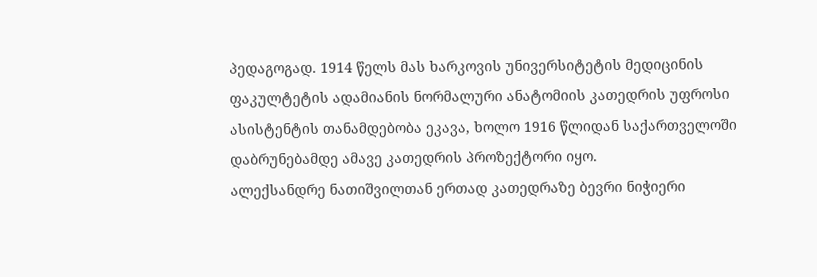პედაგოგად. 1914 წელს მას ხარკოვის უნივერსიტეტის მედიცინის ფაკულტეტის ადამიანის ნორმალური ანატომიის კათედრის უფროსი ასისტენტის თანამდებობა ეკავა, ხოლო 1916 წლიდან საქართველოში დაბრუნებამდე ამავე კათედრის პროზექტორი იყო.
ალექსანდრე ნათიშვილთან ერთად კათედრაზე ბევრი ნიჭიერი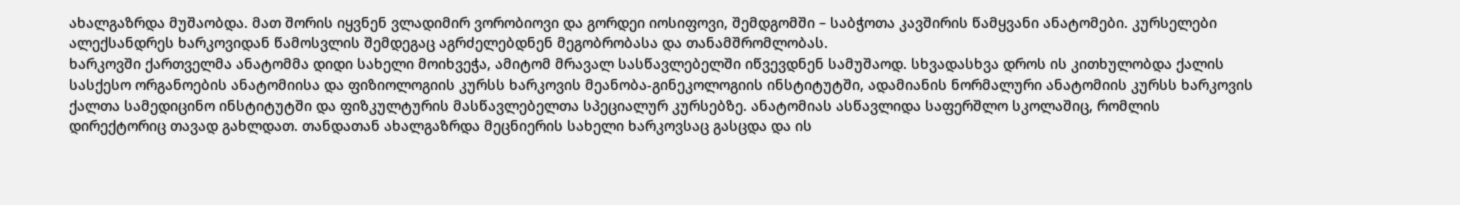ახალგაზრდა მუშაობდა. მათ შორის იყვნენ ვლადიმირ ვორობიოვი და გორდეი იოსიფოვი, შემდგომში – საბჭოთა კავშირის წამყვანი ანატომები. კურსელები ალექსანდრეს ხარკოვიდან წამოსვლის შემდეგაც აგრძელებდნენ მეგობრობასა და თანამშრომლობას.
ხარკოვში ქართველმა ანატომმა დიდი სახელი მოიხვეჭა, ამიტომ მრავალ სასწავლებელში იწვევდნენ სამუშაოდ. სხვადასხვა დროს ის კითხულობდა ქალის სასქესო ორგანოების ანატომიისა და ფიზიოლოგიის კურსს ხარკოვის მეანობა-გინეკოლოგიის ინსტიტუტში, ადამიანის ნორმალური ანატომიის კურსს ხარკოვის ქალთა სამედიცინო ინსტიტუტში და ფიზკულტურის მასწავლებელთა სპეციალურ კურსებზე. ანატომიას ასწავლიდა საფერშლო სკოლაშიც, რომლის დირექტორიც თავად გახლდათ. თანდათან ახალგაზრდა მეცნიერის სახელი ხარკოვსაც გასცდა და ის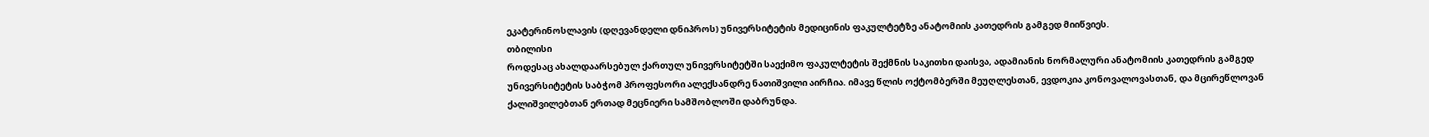ეკატერინოსლავის (დღევანდელი დნიპროს) უნივერსიტეტის მედიცინის ფაკულტეტზე ანატომიის კათედრის გამგედ მიიწვიეს.
თბილისი
როდესაც ახალდაარსებულ ქართულ უნივერსიტეტში საექიმო ფაკულტეტის შექმნის საკითხი დაისვა, ადამიანის ნორმალური ანატომიის კათედრის გამგედ უნივერსიტეტის საბჭომ პროფესორი ალექსანდრე ნათიშვილი აირჩია. იმავე წლის ოქტომბერში მეუღლესთან, ევდოკია კონოვალოვასთან, და მცირეწლოვან ქალიშვილებთან ერთად მეცნიერი სამშობლოში დაბრუნდა.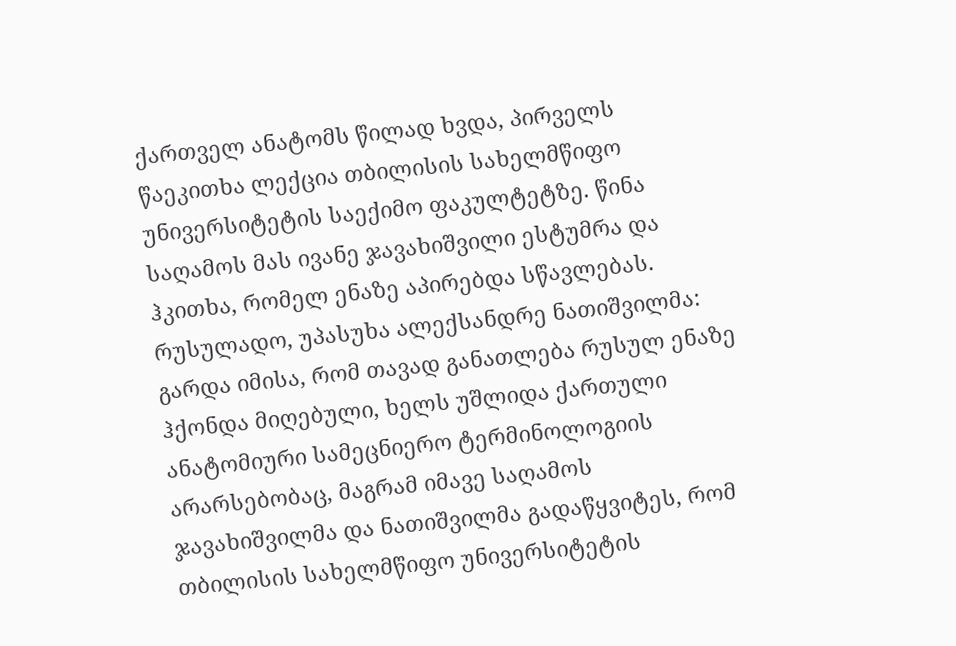ქართველ ანატომს წილად ხვდა, პირველს წაეკითხა ლექცია თბილისის სახელმწიფო უნივერსიტეტის საექიმო ფაკულტეტზე. წინა საღამოს მას ივანე ჯავახიშვილი ესტუმრა და ჰკითხა, რომელ ენაზე აპირებდა სწავლებას. რუსულადო, უპასუხა ალექსანდრე ნათიშვილმა: გარდა იმისა, რომ თავად განათლება რუსულ ენაზე ჰქონდა მიღებული, ხელს უშლიდა ქართული ანატომიური სამეცნიერო ტერმინოლოგიის არარსებობაც, მაგრამ იმავე საღამოს ჯავახიშვილმა და ნათიშვილმა გადაწყვიტეს, რომ თბილისის სახელმწიფო უნივერსიტეტის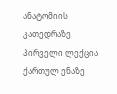ანატომიის კათედრაზე პირველი ლექცია ქართულ ენაზე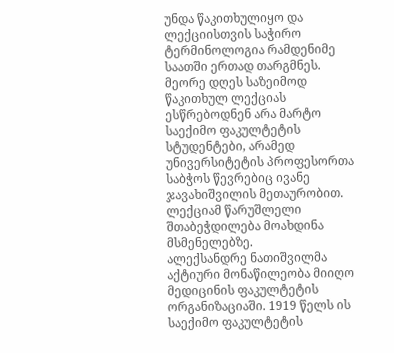უნდა წაკითხულიყო და ლექციისთვის საჭირო ტერმინოლოგია რამდენიმე საათში ერთად თარგმნეს. მეორე დღეს საზეიმოდ წაკითხულ ლექციას ესწრებოდნენ არა მარტო საექიმო ფაკულტეტის სტუდენტები, არამედ უნივერსიტეტის პროფესორთა საბჭოს წევრებიც ივანე ჯავახიშვილის მეთაურობით. ლექციამ წარუშლელი შთაბეჭდილება მოახდინა მსმენელებზე.
ალექსანდრე ნათიშვილმა აქტიური მონაწილეობა მიიღო მედიცინის ფაკულტეტის ორგანიზაციაში. 1919 წელს ის საექიმო ფაკულტეტის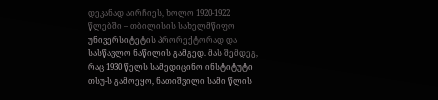დეკანად აირჩიეს, ხოლო 1920-1922 წლებში – თბილისის სახელმწიფო უნივერსიტეტის პრორექტორად და სასწავლო ნაწილის გამგედ. მას შემდეგ, რაც 1930 წელს სამედიცინო ინსტიტუტი თსუ-ს გამოეყო, ნათიშვილი სამი წლის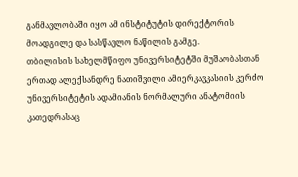განმავლობაში იყო ამ ინსტიტუტის დირექტორის მოადგილე და სასწავლო ნაწილის გამგე.
თბილისის სახელმწიფო უნივერსიტეტში მუშაობასთან ერთად ალექსანდრე ნათიშვილი ამიერკავკასიის კერძო უნივერსიტეტის ადამიანის ნორმალური ანატომიის კათედრასაც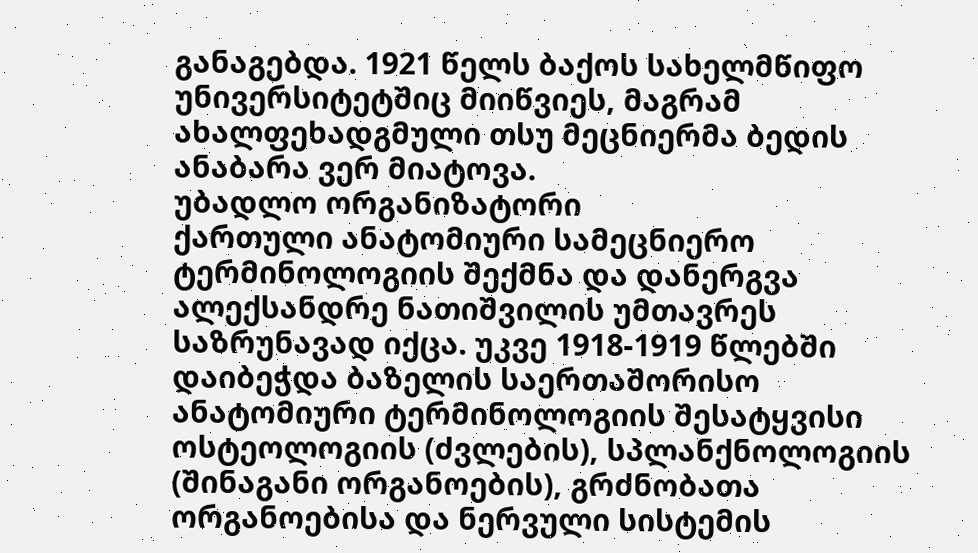განაგებდა. 1921 წელს ბაქოს სახელმწიფო უნივერსიტეტშიც მიიწვიეს, მაგრამ ახალფეხადგმული თსუ მეცნიერმა ბედის ანაბარა ვერ მიატოვა.
უბადლო ორგანიზატორი
ქართული ანატომიური სამეცნიერო ტერმინოლოგიის შექმნა და დანერგვა ალექსანდრე ნათიშვილის უმთავრეს საზრუნავად იქცა. უკვე 1918-1919 წლებში დაიბეჭდა ბაზელის საერთაშორისო ანატომიური ტერმინოლოგიის შესატყვისი ოსტეოლოგიის (ძვლების), სპლანქნოლოგიის (შინაგანი ორგანოების), გრძნობათა ორგანოებისა და ნერვული სისტემის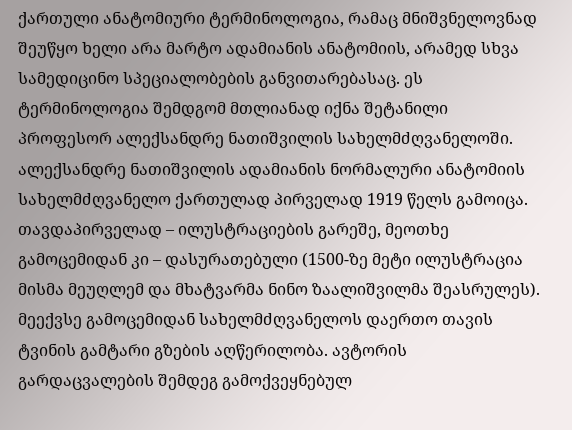ქართული ანატომიური ტერმინოლოგია, რამაც მნიშვნელოვნად შეუწყო ხელი არა მარტო ადამიანის ანატომიის, არამედ სხვა სამედიცინო სპეციალობების განვითარებასაც. ეს ტერმინოლოგია შემდგომ მთლიანად იქნა შეტანილი პროფესორ ალექსანდრე ნათიშვილის სახელმძღვანელოში.
ალექსანდრე ნათიშვილის ადამიანის ნორმალური ანატომიის სახელმძღვანელო ქართულად პირველად 1919 წელს გამოიცა. თავდაპირველად – ილუსტრაციების გარეშე, მეოთხე გამოცემიდან კი – დასურათებული (1500-ზე მეტი ილუსტრაცია მისმა მეუღლემ და მხატვარმა ნინო ზაალიშვილმა შეასრულეს). მეექვსე გამოცემიდან სახელმძღვანელოს დაერთო თავის ტვინის გამტარი გზების აღწერილობა. ავტორის გარდაცვალების შემდეგ გამოქვეყნებულ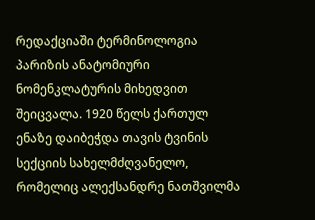რედაქციაში ტერმინოლოგია პარიზის ანატომიური ნომენკლატურის მიხედვით შეიცვალა. 1920 წელს ქართულ ენაზე დაიბეჭდა თავის ტვინის სექციის სახელმძღვანელო, რომელიც ალექსანდრე ნათშვილმა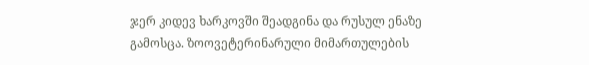ჯერ კიდევ ხარკოვში შეადგინა და რუსულ ენაზე გამოსცა. ზოოვეტერინარული მიმართულების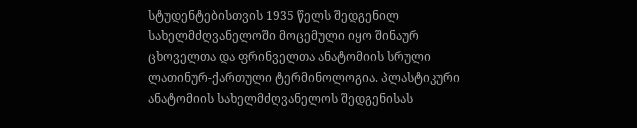სტუდენტებისთვის 1935 წელს შედგენილ სახელმძღვანელოში მოცემული იყო შინაურ ცხოველთა და ფრინველთა ანატომიის სრული ლათინურ-ქართული ტერმინოლოგია. პლასტიკური ანატომიის სახელმძღვანელოს შედგენისას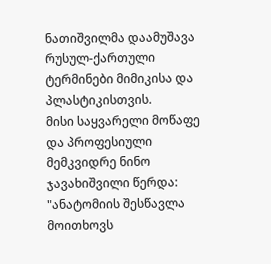ნათიშვილმა დაამუშავა რუსულ-ქართული ტერმინები მიმიკისა და პლასტიკისთვის.
მისი საყვარელი მოწაფე და პროფესიული მემკვიდრე ნინო ჯავახიშვილი წერდა: "ანატომიის შესწავლა მოითხოვს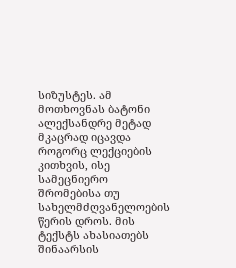სიზუსტეს. ამ მოთხოვნას ბატონი ალექსანდრე მეტად მკაცრად იცავდა როგორც ლექციების კითხვის, ისე სამეცნიერო შრომებისა თუ სახელმძღვანელოების წერის დროს. მის ტექსტს ახასიათებს შინაარსის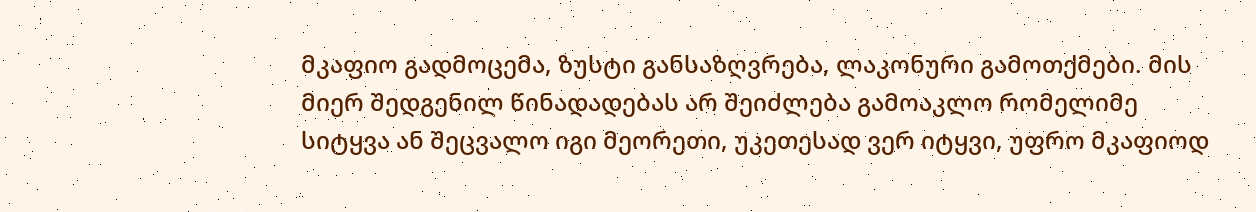მკაფიო გადმოცემა, ზუსტი განსაზღვრება, ლაკონური გამოთქმები. მის მიერ შედგენილ წინადადებას არ შეიძლება გამოაკლო რომელიმე სიტყვა ან შეცვალო იგი მეორეთი, უკეთესად ვერ იტყვი, უფრო მკაფიოდ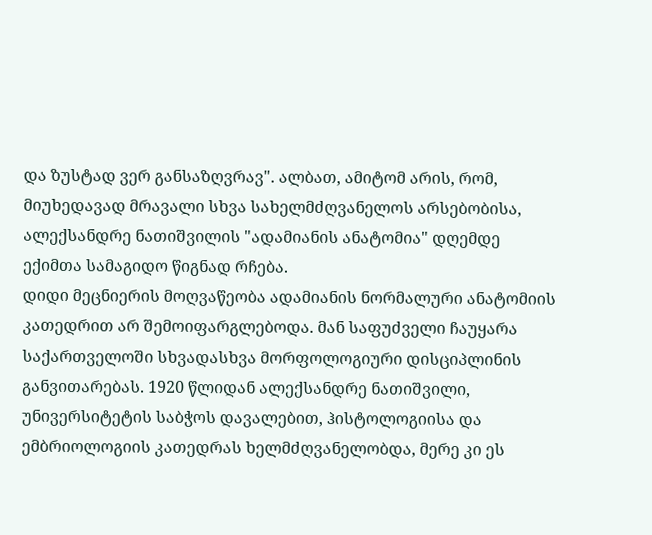და ზუსტად ვერ განსაზღვრავ". ალბათ, ამიტომ არის, რომ, მიუხედავად მრავალი სხვა სახელმძღვანელოს არსებობისა, ალექსანდრე ნათიშვილის "ადამიანის ანატომია" დღემდე ექიმთა სამაგიდო წიგნად რჩება.
დიდი მეცნიერის მოღვაწეობა ადამიანის ნორმალური ანატომიის კათედრით არ შემოიფარგლებოდა. მან საფუძველი ჩაუყარა საქართველოში სხვადასხვა მორფოლოგიური დისციპლინის განვითარებას. 1920 წლიდან ალექსანდრე ნათიშვილი, უნივერსიტეტის საბჭოს დავალებით, ჰისტოლოგიისა და ემბრიოლოგიის კათედრას ხელმძღვანელობდა, მერე კი ეს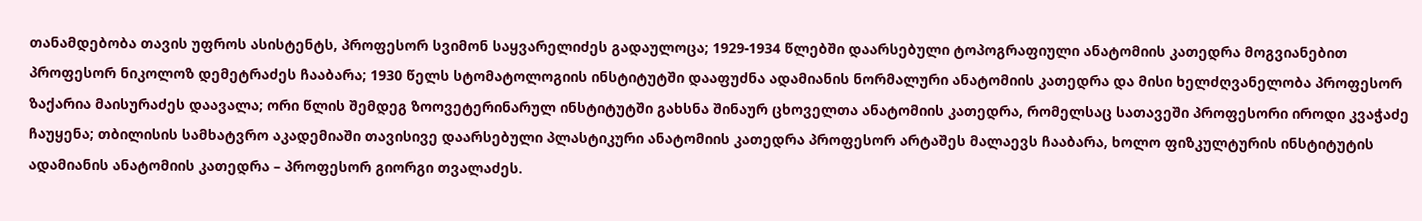თანამდებობა თავის უფროს ასისტენტს, პროფესორ სვიმონ საყვარელიძეს გადაულოცა; 1929-1934 წლებში დაარსებული ტოპოგრაფიული ანატომიის კათედრა მოგვიანებით პროფესორ ნიკოლოზ დემეტრაძეს ჩააბარა; 1930 წელს სტომატოლოგიის ინსტიტუტში დააფუძნა ადამიანის ნორმალური ანატომიის კათედრა და მისი ხელძღვანელობა პროფესორ ზაქარია მაისურაძეს დაავალა; ორი წლის შემდეგ ზოოვეტერინარულ ინსტიტუტში გახსნა შინაურ ცხოველთა ანატომიის კათედრა, რომელსაც სათავეში პროფესორი იროდი კვაჭაძე ჩაუყენა; თბილისის სამხატვრო აკადემიაში თავისივე დაარსებული პლასტიკური ანატომიის კათედრა პროფესორ არტაშეს მალაევს ჩააბარა, ხოლო ფიზკულტურის ინსტიტუტის ადამიანის ანატომიის კათედრა – პროფესორ გიორგი თვალაძეს.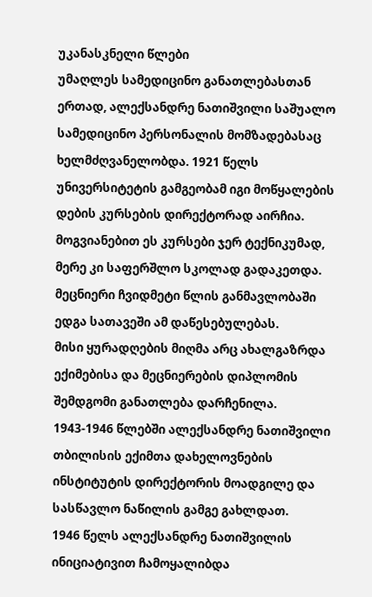უკანასკნელი წლები
უმაღლეს სამედიცინო განათლებასთან ერთად, ალექსანდრე ნათიშვილი საშუალო სამედიცინო პერსონალის მომზადებასაც ხელმძღვანელობდა. 1921 წელს უნივერსიტეტის გამგეობამ იგი მოწყალების დების კურსების დირექტორად აირჩია. მოგვიანებით ეს კურსები ჯერ ტექნიკუმად, მერე კი საფერშლო სკოლად გადაკეთდა. მეცნიერი ჩვიდმეტი წლის განმავლობაში ედგა სათავეში ამ დაწესებულებას.
მისი ყურადღების მიღმა არც ახალგაზრდა ექიმებისა და მეცნიერების დიპლომის შემდგომი განათლება დარჩენილა. 1943-1946 წლებში ალექსანდრე ნათიშვილი თბილისის ექიმთა დახელოვნების ინსტიტუტის დირექტორის მოადგილე და სასწავლო ნაწილის გამგე გახლდათ.
1946 წელს ალექსანდრე ნათიშვილის ინიციატივით ჩამოყალიბდა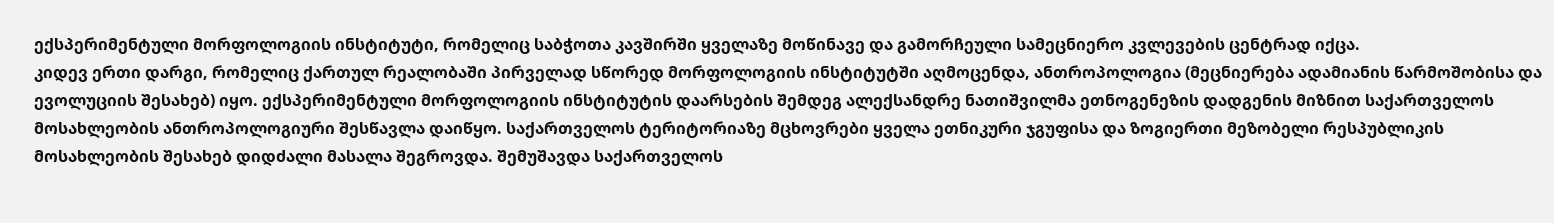ექსპერიმენტული მორფოლოგიის ინსტიტუტი, რომელიც საბჭოთა კავშირში ყველაზე მოწინავე და გამორჩეული სამეცნიერო კვლევების ცენტრად იქცა.
კიდევ ერთი დარგი, რომელიც ქართულ რეალობაში პირველად სწორედ მორფოლოგიის ინსტიტუტში აღმოცენდა, ანთროპოლოგია (მეცნიერება ადამიანის წარმოშობისა და ევოლუციის შესახებ) იყო. ექსპერიმენტული მორფოლოგიის ინსტიტუტის დაარსების შემდეგ ალექსანდრე ნათიშვილმა ეთნოგენეზის დადგენის მიზნით საქართველოს მოსახლეობის ანთროპოლოგიური შესწავლა დაიწყო. საქართველოს ტერიტორიაზე მცხოვრები ყველა ეთნიკური ჯგუფისა და ზოგიერთი მეზობელი რესპუბლიკის მოსახლეობის შესახებ დიდძალი მასალა შეგროვდა. შემუშავდა საქართველოს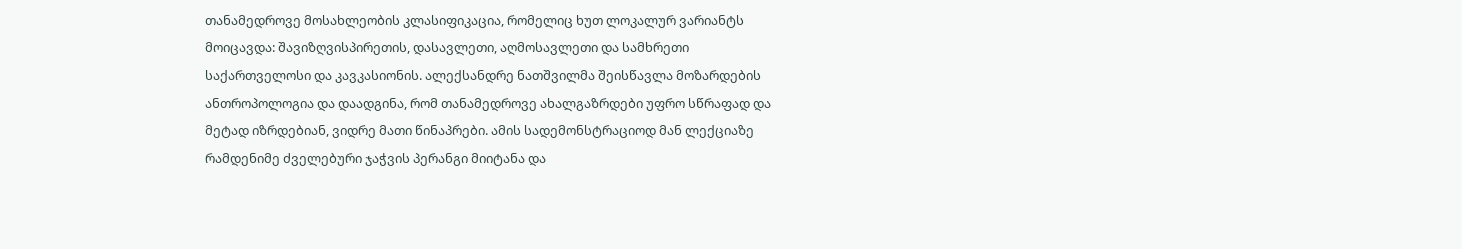თანამედროვე მოსახლეობის კლასიფიკაცია, რომელიც ხუთ ლოკალურ ვარიანტს მოიცავდა: შავიზღვისპირეთის, დასავლეთი, აღმოსავლეთი და სამხრეთი საქართველოსი და კავკასიონის. ალექსანდრე ნათშვილმა შეისწავლა მოზარდების ანთროპოლოგია და დაადგინა, რომ თანამედროვე ახალგაზრდები უფრო სწრაფად და მეტად იზრდებიან, ვიდრე მათი წინაპრები. ამის სადემონსტრაციოდ მან ლექციაზე რამდენიმე ძველებური ჯაჭვის პერანგი მიიტანა და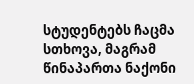სტუდენტებს ჩაცმა სთხოვა, მაგრამ წინაპართა ნაქონი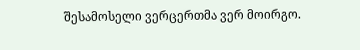შესამოსელი ვერცერთმა ვერ მოირგო.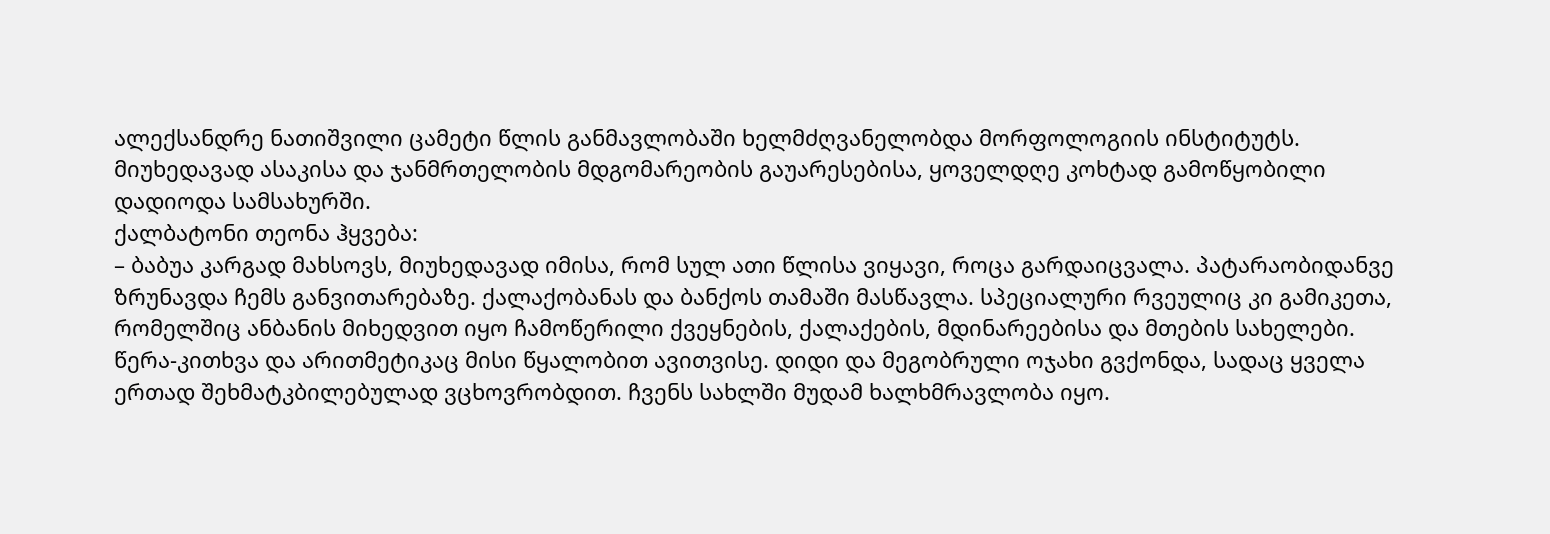ალექსანდრე ნათიშვილი ცამეტი წლის განმავლობაში ხელმძღვანელობდა მორფოლოგიის ინსტიტუტს. მიუხედავად ასაკისა და ჯანმრთელობის მდგომარეობის გაუარესებისა, ყოველდღე კოხტად გამოწყობილი დადიოდა სამსახურში.
ქალბატონი თეონა ჰყვება:
– ბაბუა კარგად მახსოვს, მიუხედავად იმისა, რომ სულ ათი წლისა ვიყავი, როცა გარდაიცვალა. პატარაობიდანვე ზრუნავდა ჩემს განვითარებაზე. ქალაქობანას და ბანქოს თამაში მასწავლა. სპეციალური რვეულიც კი გამიკეთა, რომელშიც ანბანის მიხედვით იყო ჩამოწერილი ქვეყნების, ქალაქების, მდინარეებისა და მთების სახელები. წერა-კითხვა და არითმეტიკაც მისი წყალობით ავითვისე. დიდი და მეგობრული ოჯახი გვქონდა, სადაც ყველა ერთად შეხმატკბილებულად ვცხოვრობდით. ჩვენს სახლში მუდამ ხალხმრავლობა იყო.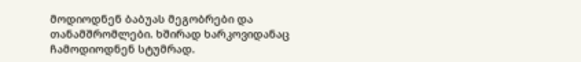მოდიოდნენ ბაბუას მეგობრები და თანამშრომლები. ხშირად ხარკოვიდანაც ჩამოდიოდნენ სტუმრად.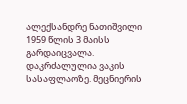ალექსანდრე ნათიშვილი 1959 წლის 3 მაისს გარდაიცვალა. დაკრძალულია ვაკის სასაფლაოზე. მეცნიერის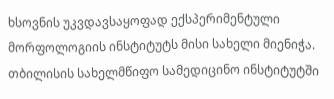ხსოვნის უკვდავსაყოფად ექსპერიმენტული მორფოლოგიის ინსტიტუტს მისი სახელი მიენიჭა. თბილისის სახელმწიფო სამედიცინო ინსტიტუტში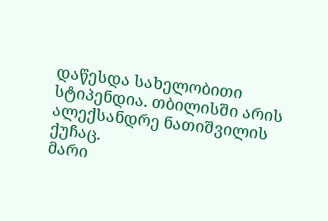დაწესდა სახელობითი სტიპენდია. თბილისში არის ალექსანდრე ნათიშვილის ქუჩაც.
მარი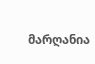მარღანია